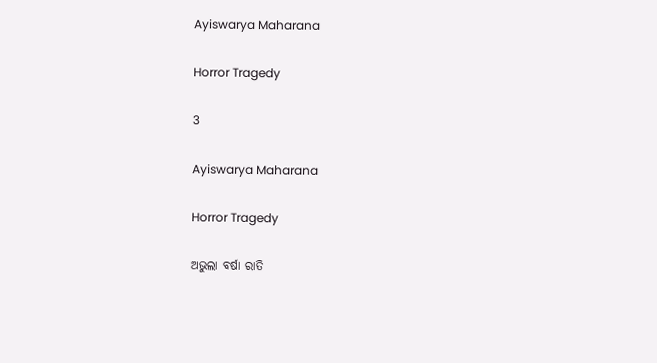Ayiswarya Maharana

Horror Tragedy

3

Ayiswarya Maharana

Horror Tragedy

ଅଭୁଲା ବର୍ଷା ରାତି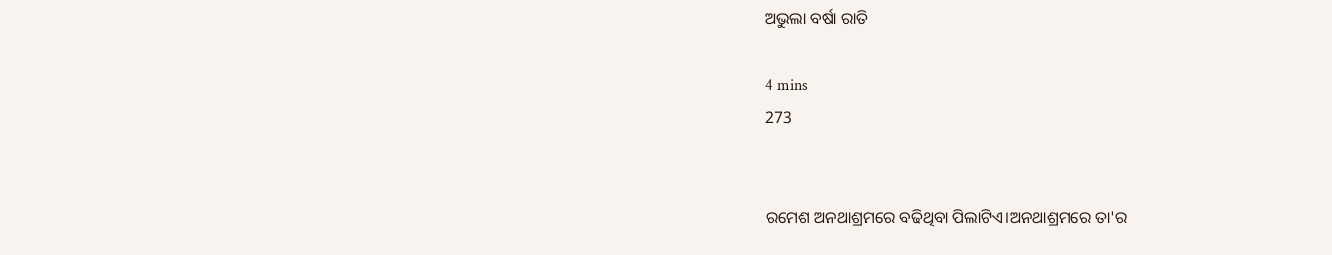ଅଭୁଲା ବର୍ଷା ରାତି

4 mins
273


ରମେଶ ଅନଥାଶ୍ରମରେ ବଢିଥିବା ପିଲାଟିଏ।ଅନଥାଶ୍ରମରେ ତା'ର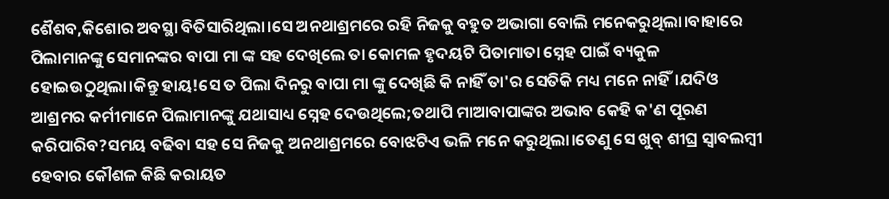ଶୈଶବ,କିଶୋର ଅବସ୍ଥା ବିତିସାରିଥିଲା।ସେ ଅନଥାଶ୍ରମରେ ରହି ନିଜକୁ ବହୁତ ଅଭାଗା ବୋଲି ମନେକରୁଥିଲା।ବାହାରେ ପିଲାମାନଙ୍କୁ ସେମାନଙ୍କର ବାପା ମା ଙ୍କ ସହ ଦେଖିଲେ ତା କୋମଳ ହୃଦୟଟି ପିତାମାତା ସ୍ନେହ ପାଇଁ ବ୍ୟକୁଳ ହୋଇଉଠୁଥିଲା।କିନ୍ତୁ ହାୟ!ସେ ତ ପିଲା ଦିନରୁ ବାପା ମା ଙ୍କୁ ଦେଖିଛି କି ନାହିଁ ତା'ର ସେତିକି ମଧ୍ୟ ମନେ ନାହିଁ।ଯଦିଓ ଆଶ୍ରମର କର୍ମୀମାନେ ପିଲାମାନଙ୍କୁ ଯଥାସାଧ୍ୟ ସ୍ନେହ ଦେଉଥିଲେ;ତଥାପି ମାଆବାପାଙ୍କର ଅଭାବ କେହି କ'ଣ ପୂରଣ କରିପାରିବ?ସମୟ ବଢିବା ସହ ସେ ନିଜକୁ ଅନଥାଶ୍ରମରେ ବୋଝଟିଏ ଭଳି ମନେ କରୁଥିଲା।ତେଣୁ ସେ ଖୁବ୍ ଶୀଘ୍ର ସ୍ୱାବଲମ୍ବୀ ହେବାର କୌଶଳ କିଛି କରାୟତ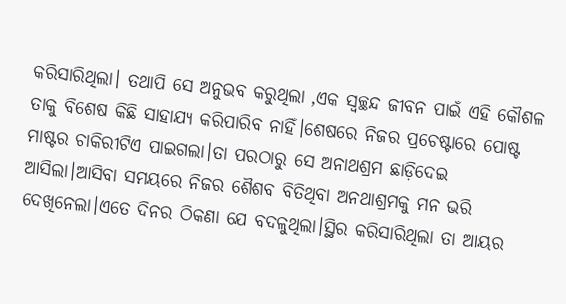କରିସାରିଥିଲା। ତଥାପି ସେ ଅନୁଭବ କରୁଥିଲା ,ଏକ ସ୍ୱଚ୍ଛନ୍ଦ ଜୀବନ ପାଇଁ ଏହି କୌଶଳ ତାକୁ ବିଶେଷ କିଛି ସାହାଯ୍ୟ କରିପାରିବ ନାହିଁ।ଶେଷରେ ନିଜର ପ୍ରଚେଷ୍ଟାରେ ପୋଷ୍ଟ ମାଷ୍ଟର ଚାକିରୀଟିଏ ପାଇଗଲା।ତା ପରଠାରୁ ସେ ଅନାଥଶ୍ରମ ଛାଡ଼ିଦେଇ ଆସିଲା।ଆସିବା ସମୟରେ ନିଜର ଶୈଶବ ବିତିଥିବା ଅନଥାଶ୍ରମକୁ ମନ ଭରି ଦେଖିନେଲା।ଏତେ ଦିନର ଠିକଣା ଯେ ବଦଳୁଥିଲା।ସ୍ଥିର କରିସାରିଥିଲା ତା ଆୟର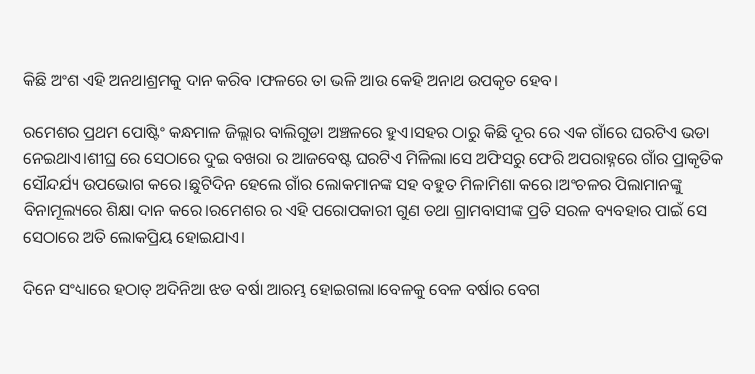କିଛି ଅଂଶ ଏହି ଅନଥାଶ୍ରମକୁ ଦାନ କରିବ ।ଫଳରେ ତା ଭଳି ଆଉ କେହି ଅନାଥ ଉପକୃତ ହେବ।

ରମେଶର ପ୍ରଥମ ପୋଷ୍ଟିଂ କନ୍ଧମାଳ ଜିଲ୍ଲାର ବାଲିଗୁଡା ଅଞ୍ଚଳରେ ହୁଏ।ସହର ଠାରୁ କିଛି ଦୂର ରେ ଏକ ଗାଁରେ ଘରଟିଏ ଭଡା ନେଇଥାଏ।ଶୀଘ୍ର ରେ ସେଠାରେ ଦୁଇ ବଖରା ର ଆଜବେଷ୍ଟ ଘରଟିଏ ମିଳିଲା।ସେ ଅଫିସରୁ ଫେରି ଅପରାହ୍ନରେ ଗାଁର ପ୍ରାକୃତିକ ସୌନ୍ଦର୍ଯ୍ୟ ଉପଭୋଗ କରେ।ଛୁଟିଦିନ ହେଲେ ଗାଁର ଲୋକମାନଙ୍କ ସହ ବହୁତ ମିଳାମିଶା କରେ।ଅଂଚଳର ପିଲାମାନଙ୍କୁ ବିନାମୂଲ୍ୟରେ ଶିକ୍ଷା ଦାନ କରେ।ରମେଶର ର ଏହି ପରୋପକାରୀ ଗୁଣ ତଥା ଗ୍ରାମବାସୀଙ୍କ ପ୍ରତି ସରଳ ବ୍ୟବହାର ପାଇଁ ସେ ସେଠାରେ ଅତି ଲୋକପ୍ରିୟ ହୋଇଯାଏ।

ଦିନେ ସଂଧ୍ୟାରେ ହଠାତ୍ ଅଦିନିଆ ଝଡ ବର୍ଷା ଆରମ୍ଭ ହୋଇଗଲା।ବେଳକୁ ବେଳ ବର୍ଷାର ବେଗ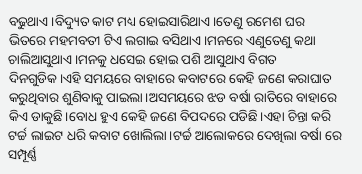ବଢୁଥାଏ।ବିଦ୍ୟୁତ କାଟ ମଧ୍ୟ ହୋଇସାରିଥାଏ।ତେଣୁ ରମେଶ ଘର ଭିତରେ ମହମବତୀ ଟିଏ ଲଗାଇ ବସିଥାଏ।ମନରେ ଏଣୁତେଣୁ କଥା ଚାଲିଆସୁଥାଏ।ମନକୁ ଧସେଇ ହୋଇ ପଶି ଆସୁଥାଏ ବିଗତ ଦିନଗୁଡିକ।ଏହି ସମୟରେ ବାହାରେ କବାଟରେ କେହି ଜଣେ କରାଘାତ କରୁଥିବାର ଶୁଣିବାକୁ ପାଇଲା।ଅସମୟରେ ଝଡ ବର୍ଷା ରାତିରେ ବାହାରେ କିଏ ଡାକୁଛି।ବୋଧ ହୁଏ କେହି ଜଣେ ବିପଦରେ ପଡିଛି।ଏହା ଚିନ୍ତା କରି ଟର୍ଚ୍ଚ ଲାଇଟ ଧରି କବାଟ ଖୋଲିଲା।ଟର୍ଚ୍ଚ ଆଲୋକରେ ଦେଖିଲା ବର୍ଷା ରେ ସମ୍ପୂର୍ଣ୍ଣ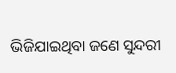ଭିଜିଯାଇଥିବା ଜଣେ ସୁନ୍ଦରୀ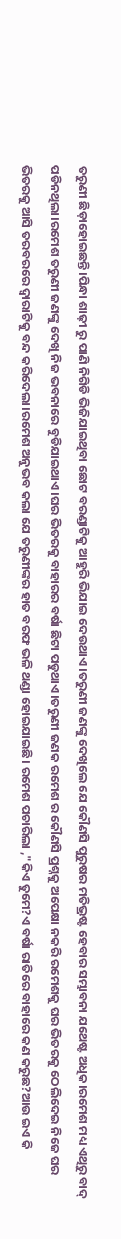ତରୁଣୀ ଛିଡ଼ାହୋଇଛନ୍ତି।ପିନ୍ଧା ଶାଢ଼ୀ ରୁ ପାଣି ନିଗିଡି ଭିଜିଯାଇଥିବା ଛୋଟ ବରଣ୍ଡାଟିକୁ ଆହୁରି ଭିଯାଇ ଦେଉଥାଏ।ତରୁଣୀ ଜଣଙ୍କୁ ଦେଖିଲେ ଯେ କୌଣସି ପୁରୁଷର ମତିଭ୍ରଷ୍ଟ ହେବାର ସମ୍ଭାବନା ଯଥେଷ୍ଟ ଅଧିକ।ରମେଶ ମଧ୍ୟ ଏଥିରୁ ବାଦ୍ ପଡିନଥିଲା।ରମେଶ ତରୁଣୀ ଜଣଙ୍କୁ ଦେଖି ନିଜ ଭବନାରେ ବୁଡିଯାଇଥାଏ।ଘର ଭିତରକୁ ବାହାରର ବର୍ଷା ଛିଟା ପଡୁଥାଏ।ତରୁଣୀ ଜଣକ ରମେଶ ର କୌଣସି ପ୍ରଶ୍ନକୁ ଅପେକ୍ଷା ନକରି ରମେଶକୁ ଘର ଭିତରକୁ ଠେଲିଦେଇ ନିଜେ ଘର ଭିତରକୁ ଆସି ତରବରରେ ଦ୍ୱାରାଟିକୁ ବନ୍ଦ କରିଦେଲା।ରମେଶ ଅନୁଭବ କଲା ଯେ ତରୁଣୀଙ୍କର ହାତ ବରଫ ଭଳି ଥଣ୍ଡା ହୋଇଯାଇଛି। ରମେଶ ପଚାରିଲା ,"କିଏ ତୁମେ?ଏ ବର୍ଷା ରାତିରେ ବାହାରେ କଣ କରୁଛ?ଆଉ ଇଏ କି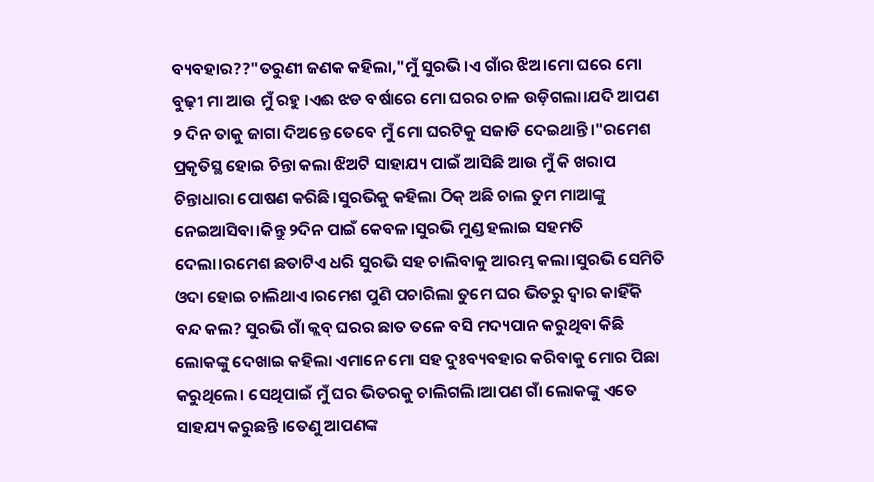ବ୍ୟବହାର??"ତରୁଣୀ ଜଣକ କହିଲା,"ମୁଁ ସୁରଭି।ଏ ଗାଁର ଝିଅ।ମୋ ଘରେ ମୋ ବୁଢ଼ୀ ମା ଆଉ ମୁଁ ରହୁ ।ଏଈ ଝଡ ବର୍ଷାରେ ମୋ ଘରର ଚାଳ ଉଡ଼ିଗଲା।ଯଦି ଆପଣ ୨ ଦିନ ତାକୁ ଜାଗା ଦିଅନ୍ତେ ତେବେ ମୁଁ ମୋ ଘରଟିକୁ ସଜାଡି ଦେଇଥାନ୍ତି।"ରମେଶ ପ୍ରକୃତିସ୍ଥ ହୋଇ ଚିନ୍ତା କଲା ଝିଅଟି ସାହାଯ୍ୟ ପାଇଁ ଆସିଛି ଆଉ ମୁଁ କି ଖରାପ ଚିନ୍ତାଧାରା ପୋଷଣ କରିଛି।ସୁରଭିକୁ କହିଲା ଠିକ୍ ଅଛି ଚାଲ ତୁମ ମାଆଙ୍କୁ ନେଇଆସିବା।କିନ୍ତୁ ୨ଦିନ ପାଇଁ କେବଳ।ସୁରଭି ମୁଣ୍ଡ ହଲାଇ ସହମତି ଦେଲା।ରମେଶ ଛତାଟିଏ ଧରି ସୁରଭି ସହ ଚାଲିବାକୁ ଆରମ୍ଭ କଲା।ସୁରଭି ସେମିତି ଓଦା ହୋଇ ଚାଲିଥାଏ।ରମେଶ ପୁଣି ପଚାରିଲା ତୁମେ ଘର ଭିତରୁ ଦ୍ୱାର କାହିଁକି ବନ୍ଦ କଲ? ସୁରଭି ଗାଁ କ୍ଲବ୍ ଘରର ଛାତ ତଳେ ବସି ମଦ୍ୟପାନ କରୁଥିବା କିଛି ଲୋକଙ୍କୁ ଦେଖାଇ କହିଲା ଏମାନେ ମୋ ସହ ଦୁଃବ୍ୟବହାର କରିବାକୁ ମୋର ପିଛା କରୁଥିଲେ। ସେଥିପାଇଁ ମୁଁ ଘର ଭିତରକୁ ଚାଲିଗଲି।ଆପଣ ଗାଁ ଲୋକଙ୍କୁ ଏତେ ସାହଯ୍ୟ କରୁଛନ୍ତି ।ତେଣୁ ଆପଣଙ୍କ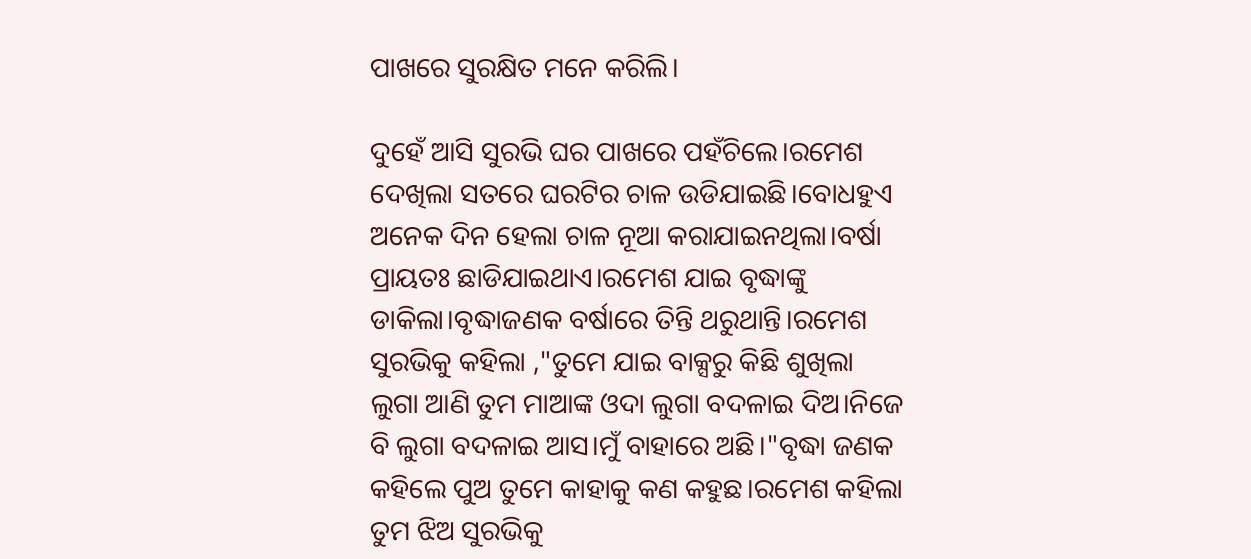ପାଖରେ ସୁରକ୍ଷିତ ମନେ କରିଲି।

ଦୁହେଁ ଆସି ସୁରଭି ଘର ପାଖରେ ପହଁଚିଲେ।ରମେଶ ଦେଖିଲା ସତରେ ଘରଟିର ଚାଳ ଉଡିଯାଇଛି।ବୋଧହୁଏ ଅନେକ ଦିନ ହେଲା ଚାଳ ନୂଆ କରାଯାଇନଥିଲା।ବର୍ଷା ପ୍ରାୟତଃ ଛାଡିଯାଇଥାଏ।ରମେଶ ଯାଇ ବୃଦ୍ଧାଙ୍କୁ ଡାକିଲା।ବୃଦ୍ଧାଜଣକ ବର୍ଷାରେ ତିନ୍ତି ଥରୁଥାନ୍ତି।ରମେଶ ସୁରଭିକୁ କହିଲା ,"ତୁମେ ଯାଇ ବାକ୍ସରୁ କିଛି ଶୁଖିଲା ଲୁଗା ଆଣି ତୁମ ମାଆଙ୍କ ଓଦା ଲୁଗା ବଦଳାଇ ଦିଅ।ନିଜେ ବି ଲୁଗା ବଦଳାଇ ଆସ।ମୁଁ ବାହାରେ ଅଛି।"ବୃଦ୍ଧା ଜଣକ କହିଲେ ପୁଅ ତୁମେ କାହାକୁ କଣ କହୁଛ।ରମେଶ କହିଲା ତୁମ ଝିଅ ସୁରଭିକୁ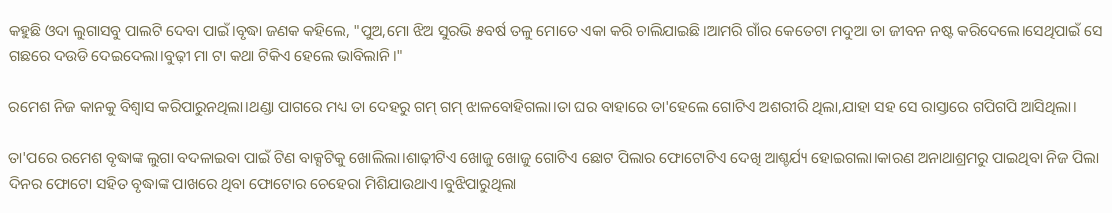କହୁଛି ଓଦା ଲୁଗାସବୁ ପାଲଟି ଦେବା ପାଇଁ।ବୃଦ୍ଧା ଜଣକ କହିଲେ, "ପୁଅ,ମୋ ଝିଅ ସୁରଭି ୫ବର୍ଷ ତଳୁ ମୋତେ ଏକା କରି ଚାଲିଯାଇଛି।ଆମରି ଗାଁର କେତେଟା ମଦୁଆ ତା ଜୀବନ ନଷ୍ଟ କରିଦେଲେ।ସେଥିପାଇଁ ସେ ଗଛରେ ଦଉଡି ଦେଇଦେଲା।ବୁଢ଼ୀ ମା ଟା କଥା ଟିକିଏ ହେଲେ ଭାବିଲାନି।"

ରମେଶ ନିଜ କାନକୁ ବିଶ୍ୱାସ କରିପାରୁନଥିଲା।ଥଣ୍ଡା ପାଗରେ ମଧ୍ୟ ତା ଦେହରୁ ଗମ୍ ଗମ୍ ଝାଳବୋହିଗଲା।ତା ଘର ବାହାରେ ତା'ହେଲେ ଗୋଟିଏ ଅଶରୀରି ଥିଲା,ଯାହା ସହ ସେ ରାସ୍ତାରେ ଗପିଗପି ଆସିଥିଲା।

ତା'ପରେ ରମେଶ ବୃଦ୍ଧାଙ୍କ ଲୁଗା ବଦଳାଇବା ପାଇଁ ଟିଣ ବାକ୍ସଟିକୁ ଖୋଲିଲା।ଶାଢ଼ୀଟିଏ ଖୋଜୁ ଖୋଜୁ ଗୋଟିଏ ଛୋଟ ପିଲାର ଫୋଟୋଟିଏ ଦେଖି ଆଶ୍ଚର୍ଯ୍ୟ ହୋଇଗଲା।କାରଣ ଅନାଥାଶ୍ରମରୁ ପାଇଥିବା ନିଜ ପିଲା ଦିନର ଫୋଟୋ ସହିତ ବୃଦ୍ଧାଙ୍କ ପାଖରେ ଥିବା ଫୋଟୋର ଚେହେରା ମିଶିଯାଉଥାଏ।ବୁଝିପାରୁଥିଲା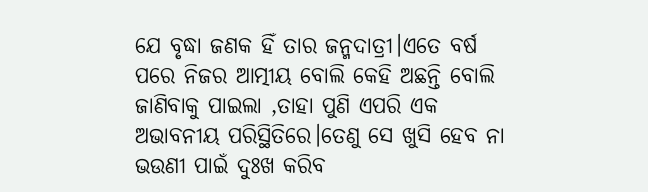ଯେ ବୃଦ୍ଧା ଜଣକ ହିଁ ତାର ଜନ୍ମଦାତ୍ରୀ।ଏତେ ବର୍ଷ ପରେ ନିଜର ଆତ୍ମୀୟ ବୋଲି କେହି ଅଛନ୍ତି ବୋଲି ଜାଣିବାକୁ ପାଇଲା ,ତାହା ପୁଣି ଏପରି ଏକ ଅଭାବନୀୟ ପରିସ୍ଥିତିରେ।ତେଣୁ ସେ ଖୁସି ହେବ ନା ଭଉଣୀ ପାଇଁ ଦୁଃଖ କରିବ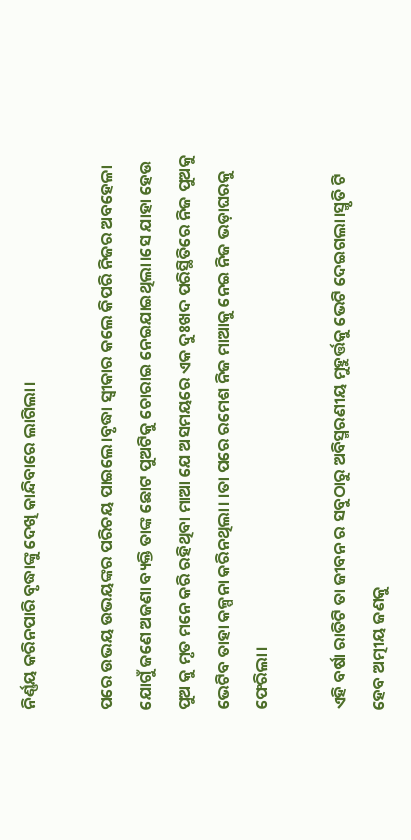ନିର୍ଣ୍ଣୟ କରିନପାରି ବୃଦ୍ଧାଙ୍କୁ ଦେଖି କାନ୍ଦିବାରେ ଲାଗିଲା।

ପରେ ଉଭୟ ଉଭୟଙ୍କର ପରିଚୟ ପାଇଲେ।ବୃଦ୍ଧା ସ୍ୱୀକାର କଲେ କିପରି ନିଜର ଅବହେଳା ଯୋଗୁଁ ଜଣେ ଅଜଣା ବ୍ୟକ୍ତି ତାଙ୍କ ଛୋଟ ପୁଅଟିକୁ ଚୋରାଇ ନେଇଯାଇଥିଲା।ସେ ଯାହା ହେଉ ପୁଅ କୁ ମୃତ ମନେ କରି ରହିଥିବା ମାଆ ଯେ ଅସମୟରେ ଏକ ଦୁଃଖଦ ପରିସ୍ଥିତିରେ ନିଜ ପୁଅକୁ ଭେଟିବ ତାହା କଳ୍ପନା କରିନଥିଲା। ।ତା ପରେ ରମେଶ ନିଜ ମାଆକୁ ନେଇ ନିଜ ଭଡ଼ାଘରକୁ ଫେରିଲା।

ଏହି ବର୍ଷା ରାତିଟି ତା ଜୀବନ ର ସବୁଠାରୁ ଅବିସ୍ମରଣୀୟ ମୁହୁର୍ତ୍ତକୁ ଭେଟି ଦେଇଗଲା।ସ୍ମୃତି ଟି ହେବ ଅତ୍ମୀୟ ଜଣକୁ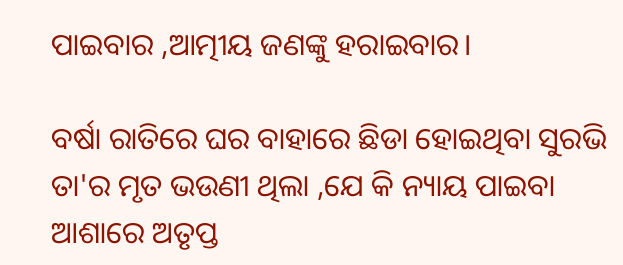ପାଇବାର ,ଆତ୍ମୀୟ ଜଣଙ୍କୁ ହରାଇବାର।

ବର୍ଷା ରାତିରେ ଘର ବାହାରେ ଛିଡା ହୋଇଥିବା ସୁରଭି ତା'ର ମୃତ ଭଉଣୀ ଥିଲା ,ଯେ କି ନ୍ୟାୟ ପାଇବା ଆଶାରେ ଅତୃପ୍ତ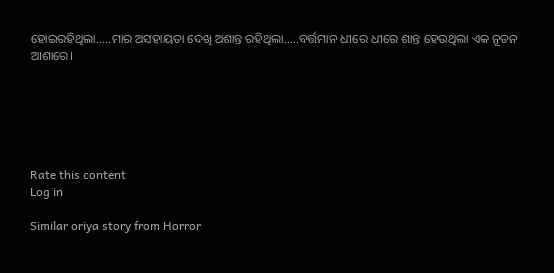ହୋଇରହିଥିଲା.....ମାର ଅସହାୟତା ଦେଖି ଅଶାନ୍ତ ରହିଥିଲା.....ବର୍ତ୍ତମାନ ଧୀରେ ଧୀରେ ଶାନ୍ତ ହେଉଥିଲା ଏକ ନୂତନ ଆଶାରେ।






Rate this content
Log in

Similar oriya story from Horror